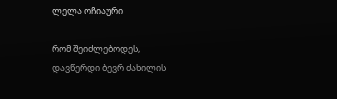ლელა ოჩიაური

რომ შეიძლებოდეს, დავწერდი ბევრ ძახილის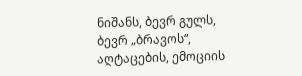ნიშანს, ბევრ გულს, ბევრ „ბრავოს“, აღტაცების, ემოციის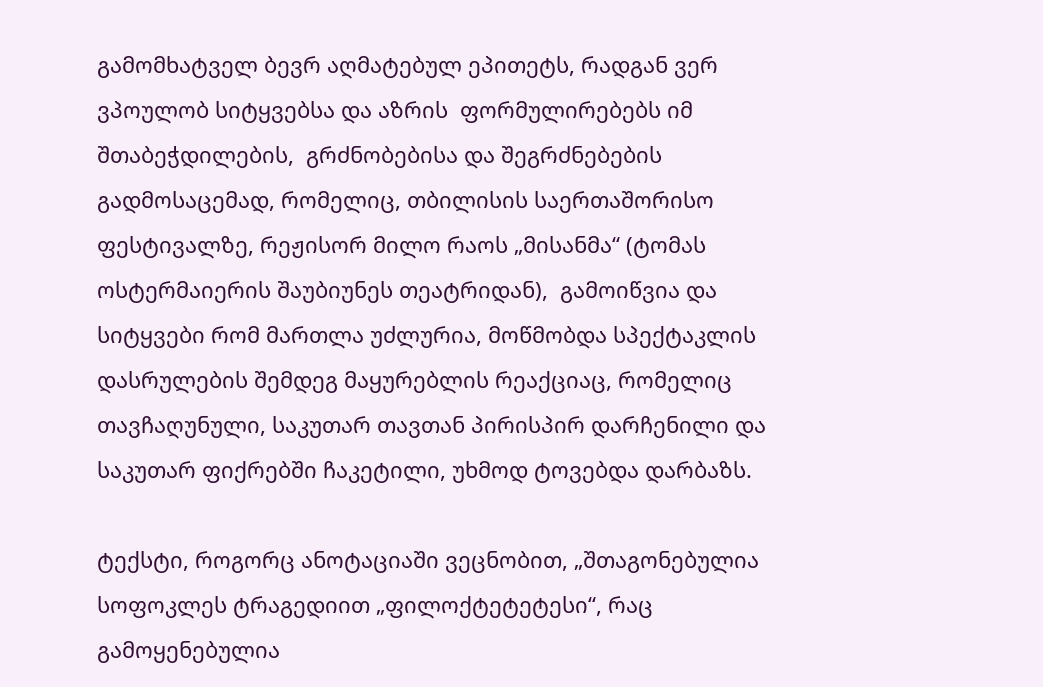გამომხატველ ბევრ აღმატებულ ეპითეტს, რადგან ვერ ვპოულობ სიტყვებსა და აზრის  ფორმულირებებს იმ შთაბეჭდილების,  გრძნობებისა და შეგრძნებების გადმოსაცემად, რომელიც, თბილისის საერთაშორისო ფესტივალზე, რეჟისორ მილო რაოს „მისანმა“ (ტომას ოსტერმაიერის შაუბიუნეს თეატრიდან),  გამოიწვია და სიტყვები რომ მართლა უძლურია, მოწმობდა სპექტაკლის დასრულების შემდეგ მაყურებლის რეაქციაც, რომელიც თავჩაღუნული, საკუთარ თავთან პირისპირ დარჩენილი და საკუთარ ფიქრებში ჩაკეტილი, უხმოდ ტოვებდა დარბაზს.

ტექსტი, როგორც ანოტაციაში ვეცნობით, „შთაგონებულია სოფოკლეს ტრაგედიით „ფილოქტეტეტესი“, რაც გამოყენებულია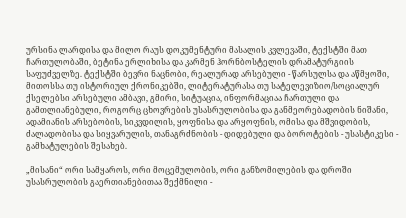ურსინა ლარდისა და მილო რაუს დოკუმენტური მასალის კვლევაში, ტექსტში მათ ჩართულობაში, ბეტინა ერლიხისა და კარმენ ჰორნბოსტელის დრამატურგიის საფუძველზე. ტექსტში ბევრი ნაცნობი, რეალურად არსებული - წარსულსა და აწმყოში, მითოსსა თუ ისტორიულ ქრონიკებში, ლიტერატურასა თუ სატელევიზიო/სოციალურ ქსელებსი არსებული ამბავი, გმირი, სიტუაცია, ინფორმაციაა ჩართული და გამთლიანებული, როგორც ცხოვრების უსასრულობისა და განმეორებადობის ნიშანი, ადამიანის არსებობის, სიკვდილის, ყოფნისა და არყოფნის, ომისა და მშვიდობის, ძალადობისა და სიყვარულის, თანაგრძნობის - დიდებული და ბოროტების - უსასტიკესი - გამხატულების შესახებ.

„მისანი“ ორი სამყაროს, ორი მოცემულობის, ორი განზომილების და დროში უსასრულობის გაერთიანებითაა შექმნილი -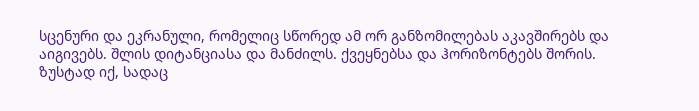სცენური და ეკრანული, რომელიც სწორედ ამ ორ განზომილებას აკავშირებს და აიგივებს. შლის დიტანციასა და მანძილს. ქვეყნებსა და ჰორიზონტებს შორის. ზუსტად იქ, სადაც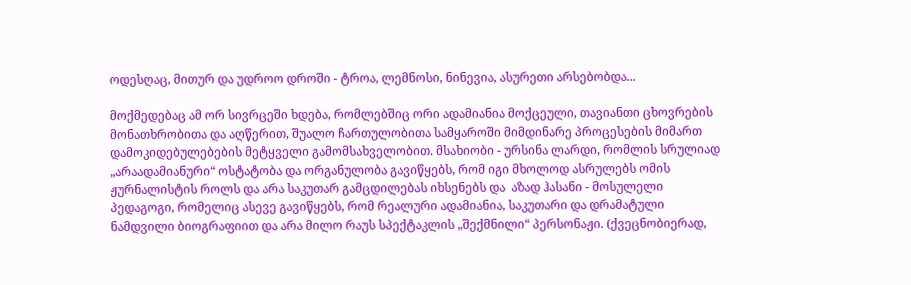ოდესღაც, მითურ და უდროო დროში - ტროა, ლემნოსი, ნინევია, ასურეთი არსებობდა...

მოქმედებაც ამ ორ სივრცეში ხდება, რომლებშიც ორი ადამიანია მოქცეული, თავიანთი ცხოვრების მონათხრობითა და აღწერით, შუალო ჩართულობითა სამყაროში მიმდინარე პროცესების მიმართ დამოკიდებულებების მეტყველი გამომსახველობით. მსახიობი - ურსინა ლარდი, რომლის სრულიად „არაადამიანური“ ოსტატობა და ორგანულობა გავიწყებს, რომ იგი მხოლოდ ასრულებს ომის ჟურნალისტის როლს და არა საკუთარ გამცდილებას იხსენებს და  აზად ჰასანი - მოსულელი პედაგოგი, რომელიც ასევე გავიწყებს, რომ რეალური ადამიანია, საკუთარი და დრამატული ნამდვილი ბიოგრაფიით და არა მილო რაუს სპექტაკლის „შექმნილი“ პერსონაჟი. (ქვეცნობიერად,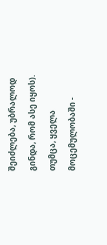შეიძლება, უბრალოდ გინდა, რომ ასე იყოს). თუმცა, ყველა მოცემულობაში -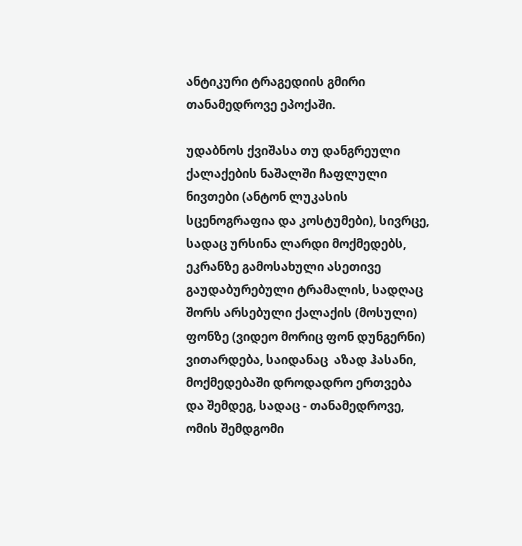ანტიკური ტრაგედიის გმირი თანამედროვე ეპოქაში.

უდაბნოს ქვიშასა თუ დანგრეული ქალაქების ნაშალში ჩაფლული ნივთები (ანტონ ლუკასის სცენოგრაფია და კოსტუმები), სივრცე, სადაც ურსინა ლარდი მოქმედებს, ეკრანზე გამოსახული ასეთივე გაუდაბურებული ტრამალის, სადღაც შორს არსებული ქალაქის (მოსული) ფონზე (ვიდეო მორიც ფონ დუნგერნი) ვითარდება, საიდანაც  აზად ჰასანი, მოქმედებაში დროდადრო ერთვება და შემდეგ, სადაც - თანამედროვე, ომის შემდგომი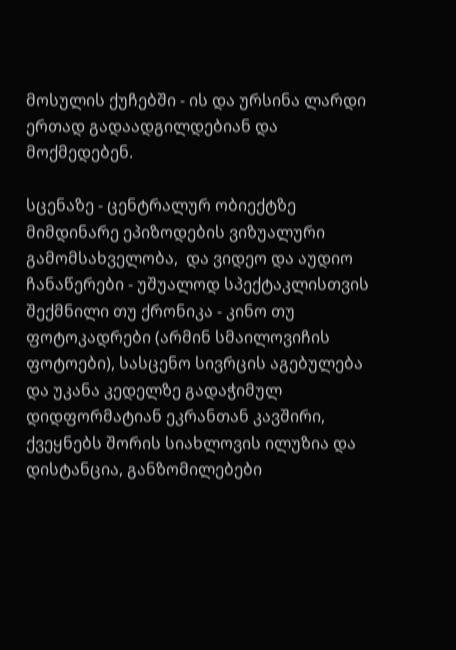მოსულის ქუჩებში - ის და ურსინა ლარდი ერთად გადაადგილდებიან და მოქმედებენ.

სცენაზე - ცენტრალურ ობიექტზე მიმდინარე ეპიზოდების ვიზუალური გამომსახველობა,  და ვიდეო და აუდიო ჩანაწერები - უშუალოდ სპექტაკლისთვის შექმნილი თუ ქრონიკა - კინო თუ ფოტოკადრები (არმინ სმაილოვიჩის ფოტოები), სასცენო სივრცის აგებულება და უკანა კედელზე გადაჭიმულ დიდფორმატიან ეკრანთან კავშირი, ქვეყნებს შორის სიახლოვის ილუზია და დისტანცია, განზომილებები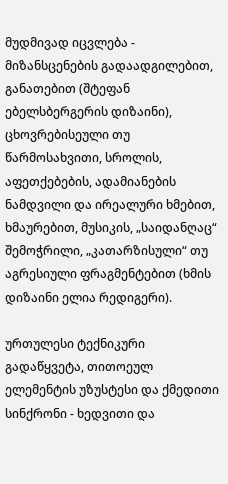მუდმივად იცვლება - მიზანსცენების გადაადგილებით, განათებით (შტეფან ებელსბერგერის დიზაინი), ცხოვრებისეული თუ წარმოსახვითი, სროლის, აფეთქებების, ადამიანების ნამდვილი და ირეალური ხმებით, ხმაურებით, მუსიკის, „საიდანღაც“ შემოჭრილი, „კათარზისული“ თუ აგრესიული ფრაგმენტებით (ხმის დიზაინი ელია რედიგერი).

ურთულესი ტექნიკური გადაწყვეტა, თითოეულ ელემენტის უზუსტესი და ქმედითი სინქრონი - ხედვითი და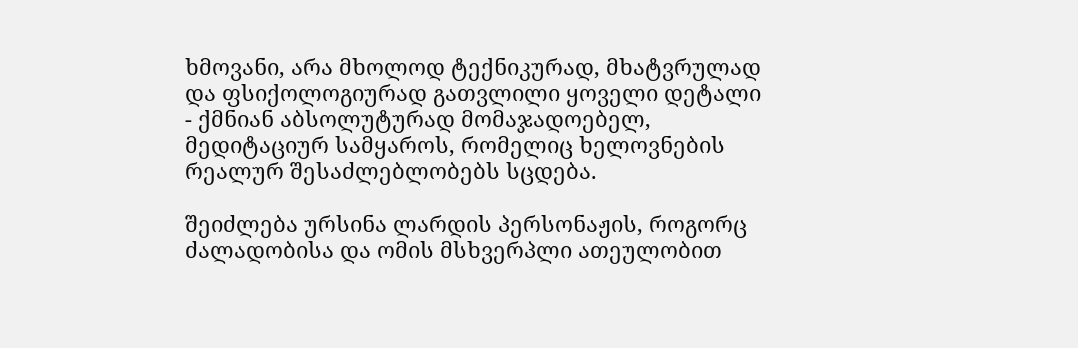ხმოვანი, არა მხოლოდ ტექნიკურად, მხატვრულად და ფსიქოლოგიურად გათვლილი ყოველი დეტალი - ქმნიან აბსოლუტურად მომაჯადოებელ, მედიტაციურ სამყაროს, რომელიც ხელოვნების რეალურ შესაძლებლობებს სცდება.

შეიძლება ურსინა ლარდის პერსონაჟის, როგორც ძალადობისა და ომის მსხვერპლი ათეულობით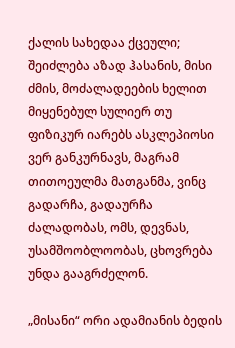ქალის სახედაა ქცეული; შეიძლება აზად ჰასანის, მისი ძმის, მოძალადეების ხელით მიყენებულ სულიერ თუ ფიზიკურ იარებს ასკლეპიოსი ვერ განკურნავს, მაგრამ თითოეულმა მათგანმა, ვინც გადარჩა, გადაურჩა ძალადობას, ომს, დევნას, უსამშოობლოობას, ცხოვრება უნდა გააგრძელონ.

„მისანი“ ორი ადამიანის ბედის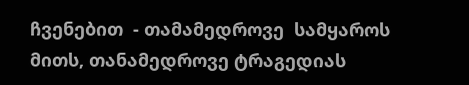ჩვენებით  - თამამედროვე  სამყაროს მითს, თანამედროვე ტრაგედიას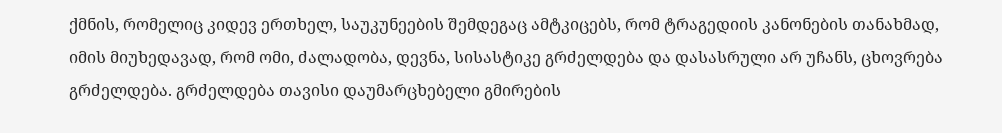ქმნის, რომელიც კიდევ ერთხელ, საუკუნეების შემდეგაც ამტკიცებს, რომ ტრაგედიის კანონების თანახმად, იმის მიუხედავად, რომ ომი, ძალადობა, დევნა, სისასტიკე გრძელდება და დასასრული არ უჩანს, ცხოვრება გრძელდება. გრძელდება თავისი დაუმარცხებელი გმირების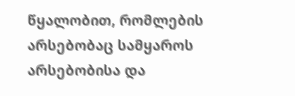წყალობით, რომლების არსებობაც სამყაროს არსებობისა და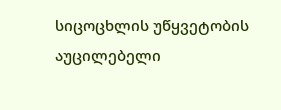სიცოცხლის უწყვეტობის აუცილებელი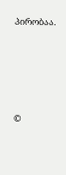პირობაა.





©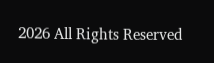2026 All Rights Reserved